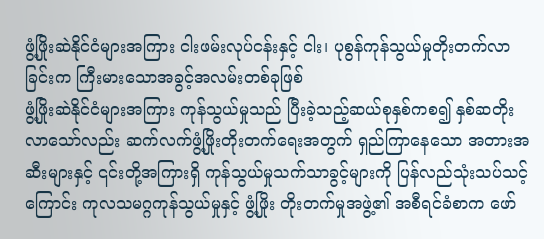ဖွံ့ဖြိုးဆဲနိုင်ငံများအကြား ငါးဖမ်းလုပ်ငန်းနှင့် ငါး၊ ပုစွန်ကုန်သွယ်မှုတိုးတက်လာခြင်းက ကြီးမားသောအခွင့်အလမ်းတစ်ခုဖြစ်
ဖွံ့ဖြိုးဆဲနိုင်ငံများအကြား ကုန်သွယ်မှုသည် ပြီးခဲ့သည့်ဆယ်စုနှစ်ကစ၍ နှစ်ဆတိုးလာသော်လည်း ဆက်လက်ဖွံ့ဖြိုးတိုးတက်ရေးအတွက် ရှည်ကြာနေသော အတားအဆီးများနှင့် ၎င်းတို့အကြားရှိ ကုန်သွယ်မှုသက်သာခွင့်များကို ပြန်လည်သုံးသပ်သင့်ကြောင်း ကုလသမဂ္ဂကုန်သွယ်မှုနှင့် ဖွံ့ဖြိုး တိုးတက်မှုအဖွဲ့၏ အစီရင်ခံစာက ဖော်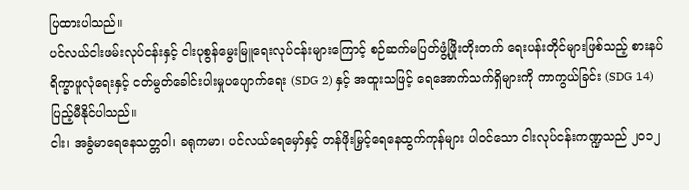ပြထားပါသည်။
ပင်လယ်ငါးဖမ်းလုပ်ငန်းနှင့် ငါးပုစွန်မွေးမြူရေးလုပ်ငန်းများကြောင့် စဉ်ဆက်မပြတ်ဖွံ့ဖြိုးတိုးတက် ရေးပန်းတိုင်များဖြစ်သည့် စားနပ်ရိက္ခာဖူလုံရေးနှင့် ငတ်မွတ်ခေါင်းပါးမှုပပျောက်ရေး (SDG 2) နှင့် အထူးသဖြင့် ရေအောက်သက်ရှိများကို ကာကွယ်ခြင်း (SDG 14) ပြည့်မီနိုင်ပါသည်။
ငါး၊ အခွံမာရေနေသတ္တဝါ၊ ခရုကမာ၊ ပင်လယ်ရေမှော်နှင့် တန်ဖိုးမြှင့်ရေနေထွက်ကုန်များ ပါဝင်သော ငါးလုပ်ငန်းကဏ္ဍသည် ၂၀၁၂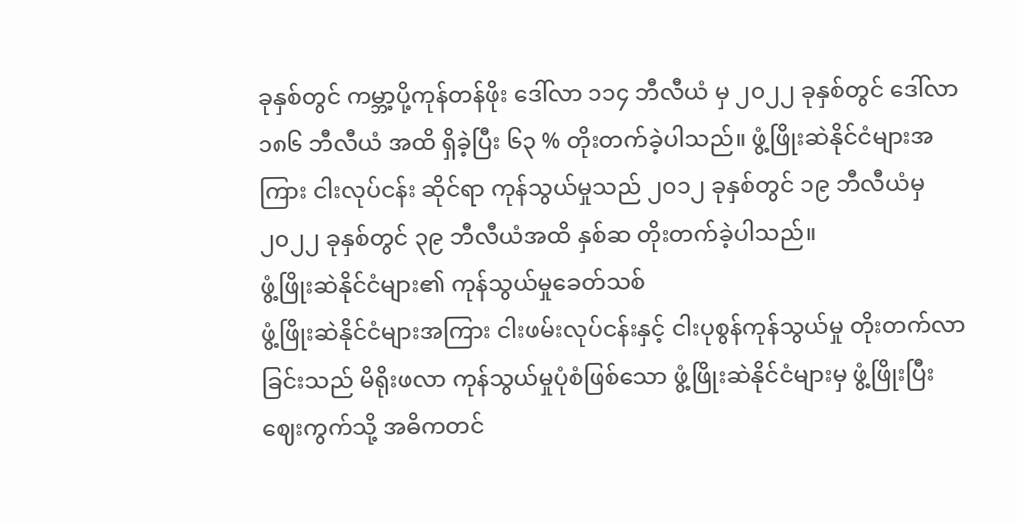ခုနှစ်တွင် ကမ္ဘာ့ပို့ကုန်တန်ဖိုး ဒေါ်လာ ၁၁၄ ဘီလီယံ မှ ၂၀၂၂ ခုနှစ်တွင် ဒေါ်လာ ၁၈၆ ဘီလီယံ အထိ ရှိခဲ့ပြီး ၆၃ % တိုးတက်ခဲ့ပါသည်။ ဖွံ့ဖြိုးဆဲနိုင်ငံများအကြား ငါးလုပ်ငန်း ဆိုင်ရာ ကုန်သွယ်မှုသည် ၂၀၁၂ ခုနှစ်တွင် ၁၉ ဘီလီယံမှ ၂၀၂၂ ခုနှစ်တွင် ၃၉ ဘီလီယံအထိ နှစ်ဆ တိုးတက်ခဲ့ပါသည်။
ဖွံ့ဖြိုးဆဲနိုင်ငံများ၏ ကုန်သွယ်မှုခေတ်သစ်
ဖွံ့ဖြိုးဆဲနိုင်ငံများအကြား ငါးဖမ်းလုပ်ငန်းနှင့် ငါးပုစွန်ကုန်သွယ်မှု တိုးတက်လာခြင်းသည် မိရိုးဖလာ ကုန်သွယ်မှုပုံစံဖြစ်သော ဖွံ့ဖြိုးဆဲနိုင်ငံများမှ ဖွံ့ဖြိုးပြီးဈေးကွက်သို့ အဓိကတင်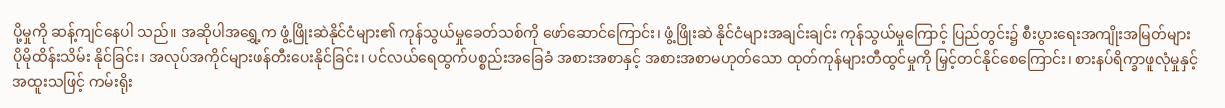ပို့မှုကို ဆန့်ကျင်နေပါ သည်။ အဆိုပါအရွှေ့က ဖွံ့ဖြိုးဆဲနိုင်ငံများ၏ ကုန်သွယ်မှုခေတ်သစ်ကို ဖော်ဆောင်ကြောင်း၊ ဖွံ့ဖြိုးဆဲ နိုင်ငံများအချင်းချင်း ကုန်သွယ်မှုကြောင့် ပြည်တွင်း၌ စီးပွားရေးအကျိုးအမြတ်များ ပိုမိုထိန်းသိမ်း နိုင်ခြင်း၊ အလုပ်အကိုင်များဖန်တီးပေးနိုင်ခြင်း၊ ပင်လယ်ရေထွက်ပစ္စည်းအခြေခံ အစားအစာနှင့် အစားအစာမဟုတ်သော ထုတ်ကုန်များတီထွင်မှုကို မြှင့်တင်နိုင်စေကြောင်း၊ စားနပ်ရိက္ခာဖူလုံမှုနှင့် အထူးသဖြင့် ကမ်းရိုး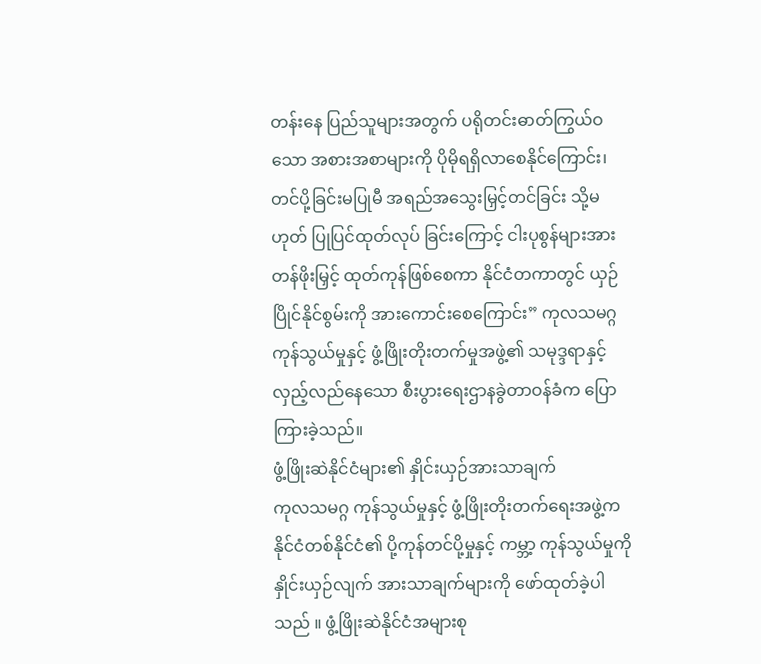တန်းနေ ပြည်သူများအတွက် ပရိုတင်းဓာတ်ကြွယ်ဝသော အစားအစာများကို ပိုမိုရရှိလာစေနိုင်ကြောင်း၊ တင်ပို့ခြင်းမပြုမီ အရည်အသွေးမြှင့်တင်ခြင်း သို့မဟုတ် ပြုပြင်ထုတ်လုပ် ခြင်းကြောင့် ငါးပုစွန်များအား တန်ဖိုးမြှင့် ထုတ်ကုန်ဖြစ်စေကာ နိုင်ငံတကာတွင် ယှဉ်ပြိုင်နိုင်စွမ်းကို အားကောင်းစေကြောင်း” ကုလသမဂ္ဂ ကုန်သွယ်မှုနှင့် ဖွံ့ဖြိုးတိုးတက်မှုအဖွဲ့၏ သမုဒ္ဒရာနှင့် လှည့်လည်နေသော စီးပွားရေးဌာနခွဲတာဝန်ခံက ပြောကြားခဲ့သည်။
ဖွံ့ဖြိုးဆဲနိုင်ငံများ၏ နှိုင်းယှဉ်အားသာချက်
ကုလသမဂ္ဂ ကုန်သွယ်မှုနှင့် ဖွံ့ဖြိုးတိုးတက်ရေးအဖွဲ့က နိုင်ငံတစ်နိုင်ငံ၏ ပို့ကုန်တင်ပို့မှုနှင့် ကမ္ဘာ့ ကုန်သွယ်မှုကို နှိုင်းယှဉ်လျက် အားသာချက်များကို ဖော်ထုတ်ခဲ့ပါသည် ။ ဖွံ့ဖြိုးဆဲနိုင်ငံအများစု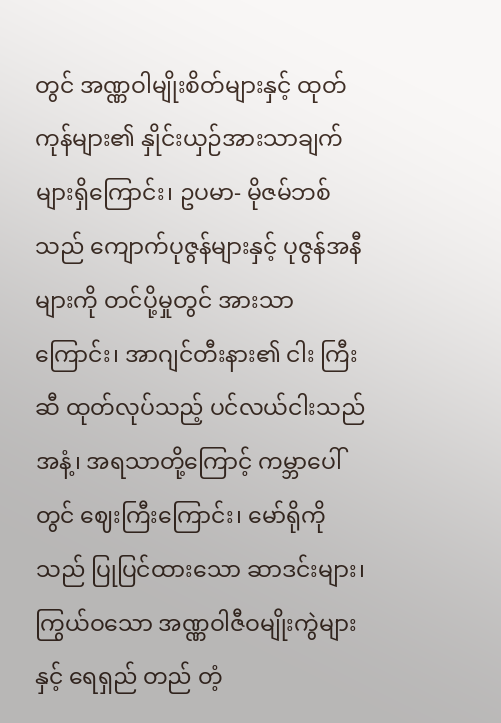တွင် အဏ္ဏဝါမျိုးစိတ်များနှင့် ထုတ်ကုန်များ၏ နှိုင်းယှဉ်အားသာချက်များရှိကြောင်း၊ ဥပမာ- မိုဇမ်ဘစ် သည် ကျောက်ပုဇွန်များနှင့် ပုဇွန်အနီများကို တင်ပို့မှုတွင် အားသာကြောင်း၊ အာဂျင်တီးနား၏ ငါး ကြီးဆီ ထုတ်လုပ်သည့် ပင်လယ်ငါးသည် အနံ့၊ အရသာတို့ကြောင့် ကမ္ဘာပေါ်တွင် ဈေးကြီးကြောင်း၊ မော်ရိုကိုသည် ပြုပြင်ထားသော ဆာဒင်းများ၊ ကြွယ်ဝသော အဏ္ဏဝါဇီဝမျိုးကွဲများနှင့် ရေရှည် တည် တံ့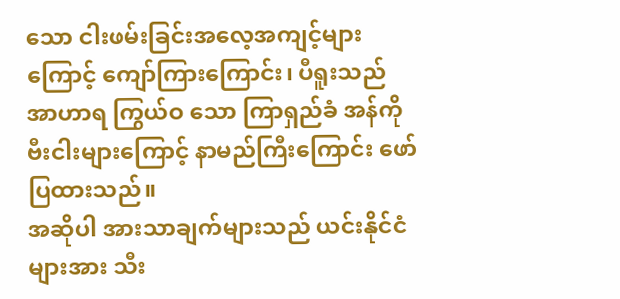သော ငါးဖမ်းခြင်းအလေ့အကျင့်များကြောင့် ကျော်ကြားကြောင်း၊ ပီရူးသည် အာဟာရ ကြွယ်ဝ သော ကြာရှည်ခံ အန်ကိုဗီးငါးများကြောင့် နာမည်ကြီးကြောင်း ဖော်ပြထားသည်။
အဆိုပါ အားသာချက်များသည် ယင်းနိုင်ငံများအား သီး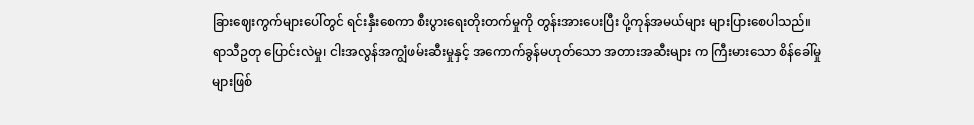ခြားဈေးကွက်များပေါ်တွင် ရင်းနှီးစေကာ စီးပွားရေးတိုးတက်မှုကို တွန်းအားပေးပြီး ပို့ကုန်အမယ်များ များပြားစေပါသည်။
ရာသီဥတု ပြောင်းလဲမှု၊ ငါးအလွန်အကျွံဖမ်းဆီးမှုနှင့် အကောက်ခွန်မဟုတ်သော အတားအဆီးများ က ကြီးမားသော စိန်ခေါ်မှုများဖြစ်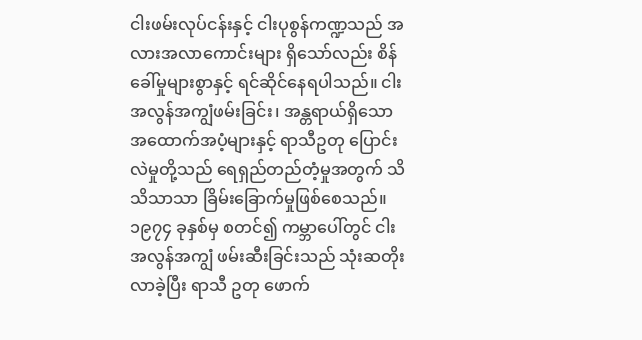ငါးဖမ်းလုပ်ငန်းနှင့် ငါးပုစွန်ကဏ္ဍသည် အလားအလာကောင်းများ ရှိသော်လည်း စိန်ခေါ်မှုများစွာနှင့် ရင်ဆိုင်နေရပါသည်။ ငါးအလွန်အကျွံဖမ်းခြင်း၊ အန္တရာယ်ရှိသော အထောက်အပံ့များနှင့် ရာသီဥတု ပြောင်းလဲမှုတို့သည် ရေရှည်တည်တံ့မှုအတွက် သိသိသာသာ ခြိမ်းခြောက်မှုဖြစ်စေသည်။
၁၉၇၄ ခုနှစ်မှ စတင်၍ ကမ္ဘာပေါ်တွင် ငါးအလွန်အကျွံ ဖမ်းဆီးခြင်းသည် သုံးဆတိုးလာခဲ့ပြီး ရာသီ ဥတု ဖောက်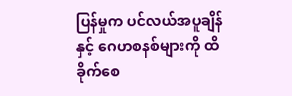ပြန်မှုက ပင်လယ်အပူချိန်နှင့် ဂေဟစနစ်များကို ထိခိုက်စေ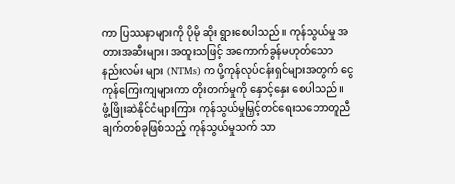ကာ ပြဿနာများကို ပိုမို ဆိုး ရွားစေပါသည်။ ကုန်သွယ်မှု အတားအဆီးများ၊ အထူးသဖြင့် အကောက်ခွန်မဟုတ်သော နည်းလမ်း များ (NTMs) က ပို့ကုန်လုပ်ငန်းရှင်များအတွက် ငွေကုန်ကြေးကျများကာ တိုးတက်မှုကို နှောင့်နှေး စေပါသည်။
ဖွံ့ဖြိုးဆဲနိုင်ငံများကြား ကုန်သွယ်မှုမြှင့်တင်ရေးသဘောတူညီချက်တစ်ခုဖြစ်သည့် ကုန်သွယ်မှုသက် သာ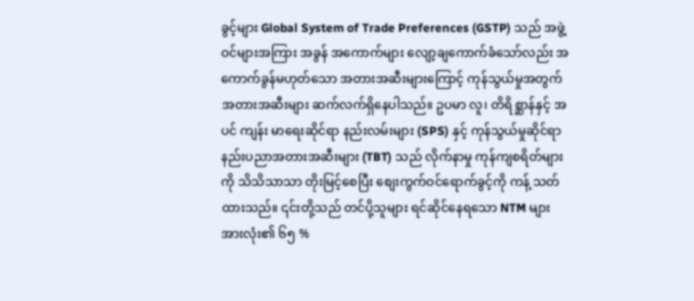ခွင့်များ Global System of Trade Preferences (GSTP) သည် အဖွဲ့ဝင်များအကြား အခွန် အကောက်များ လျော့ချကောက်ခံသော်လည်း အကောက်ခွန်မဟုတ်သော အတားအဆီးများကြောင့် ကုန်သွယ်မှုအတွက် အတားအဆီးများ ဆက်လက်ရှိနေပါသည်။ ဥပမာ လူ၊ တိရိစ္ဆာန်နှင့် အပင် ကျန်း မာရေးဆိုင်ရာ နည်းလမ်းများ (SPS) နှင့် ကုန်သွယ်မှုဆိုင်ရာ နည်းပညာအတားအဆီးများ (TBT) သည် လိုက်နာမှု ကုန်ကျစရိတ်များကို သိသိသာသာ တိုးမြင့်စေပြီး စျေးကွက်ဝင်ရောက်ခွင့်ကို ကန့် သတ်ထားသည်။ ၎င်းတို့သည် တင်ပို့သူများ ရင်ဆိုင်နေရသော NTM များအားလုံး၏ ၆၅ %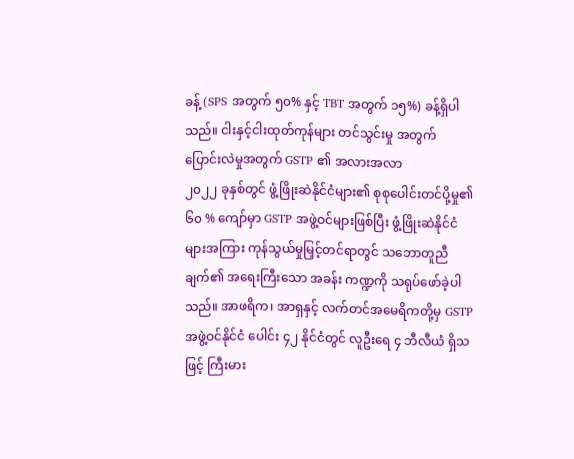ခန့် (SPS အတွက် ၅၀% နှင့် TBT အတွက် ၁၅%) ခန့်ရှိပါသည်။ ငါးနှင့်ငါးထုတ်ကုန်များ တင်သွင်းမှု အတွက်
ပြောင်းလဲမှုအတွက် GSTP ၏ အလားအလာ
၂၀၂၂ ခုနှစ်တွင် ဖွံ့ဖြိုးဆဲနိုင်ငံများ၏ စုစုပေါင်းတင်ပို့မှု၏ ၆၀ % ကျော်မှာ GSTP အဖွဲ့ဝင်များဖြစ်ပြီး ဖွံ့ဖြိုးဆဲနိုင်ငံများအကြား ကုန်သွယ်မှုမြှင့်တင်ရာတွင် သဘောတူညီချက်၏ အရေးကြီးသော အခန်း ကဏ္ဍကို သရုပ်ဖော်ခဲ့ပါသည်။ အာဖရိက၊ အာရှနှင့် လက်တင်အမေရိကတို့မှ GSTP အဖွဲ့ဝင်နိုင်ငံ ပေါင်း ၄၂ နိုင်ငံတွင် လူဦးရေ ၄ ဘီလီယံ ရှိသဖြင့် ကြီးမား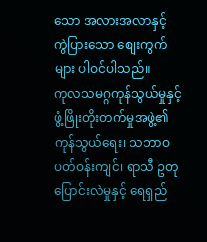သော အလားအလာနှင့် ကွဲပြားသော စျေးကွက်များ ပါဝင်ပါသည်။
ကုလသမဂ္ဂကုန်သွယ်မှုနှင့် ဖွံ့ဖြိုးတိုးတက်မှုအဖွဲ့၏ ကုန်သွယ်ရေး၊ သဘာဝပတ်ဝန်းကျင်၊ ရာသီ ဥတုပြောင်းလဲမှုနှင့် ရေရှည်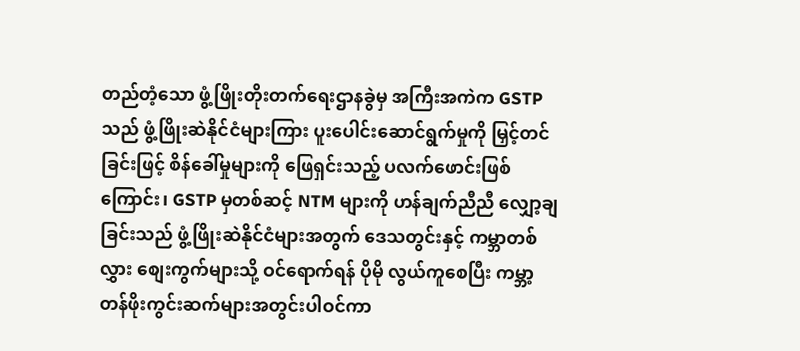တည်တံ့သော ဖွံ့ဖြိုးတိုးတက်ရေးဌာနခွဲမှ အကြီးအကဲက GSTP သည် ဖွံ့ဖြိုးဆဲနိုင်ငံများကြား ပူးပေါင်းဆောင်ရွက်မှုကို မြှင့်တင်ခြင်းဖြင့် စိန်ခေါ်မှုများကို ဖြေရှင်းသည့် ပလက်ဖောင်းဖြစ်ကြောင်း၊ GSTP မှတစ်ဆင့် NTM များကို ဟန်ချက်ညီညီ လျှော့ချခြင်းသည် ဖွံ့ဖြိုးဆဲနိုင်ငံများအတွက် ဒေသတွင်းနှင့် ကမ္ဘာတစ်လွှား စျေးကွက်များသို့ ဝင်ရောက်ရန် ပိုမို လွယ်ကူစေပြီး ကမ္ဘာ့တန်ဖိုးကွင်းဆက်များအတွင်းပါဝင်ကာ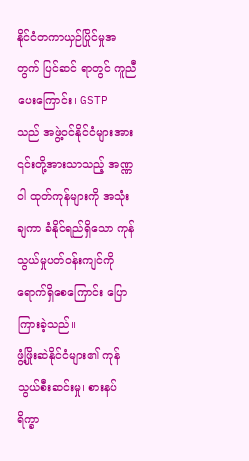နိုင်ငံတကာယှဉ်ပြိုင်မှုအတွက် ပြင်ဆင် ရာတွင် ကူညီပေးကြောင်း၊ GSTP သည် အဖွဲ့ဝင်နိုင်ငံများအား ၎င်းတို့အားသာသည့် အဏ္ဏဝါ ထုတ်ကုန်များကို အသုံးချကာ ခံနိုင်ရည်ရှိသော ကုန်သွယ်မှုပတ်ဝန်းကျင်ကို ရောက်ရှိစေကြောင်း ပြောကြားခဲ့သည်။
ဖွံ့ဖြိုးဆဲနိုင်ငံများ၏ ကုန်သွယ်စီးဆင်းမှု၊ စားနပ်ရိက္ခာ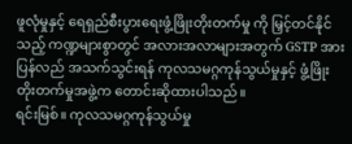ဖူလုံမှုနှင့် ရေရှည်စီးပွားရေးဖွံ့ဖြိုးတိုးတက်မှု ကို မြှင့်တင်နိုင်သည့် ကဏ္ဍများစွာတွင် အလားအလာများအတွက် GSTP အား ပြန်လည် အသက်သွင်းရန် ကုလသမဂ္ဂကုန်သွယ်မှုနှင့် ဖွံ့ဖြိုးတိုးတက်မှုအဖွဲ့က တောင်းဆိုထားပါသည်။
ရင်းမြစ်။ ကုလသမဂ္ဂကုန်သွယ်မှု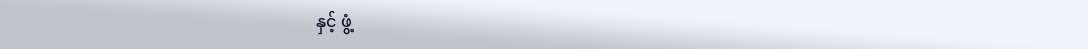နှင့် ဖွံ့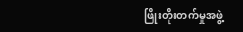ဖြိုးတိုးတက်မှုအဖွဲ့